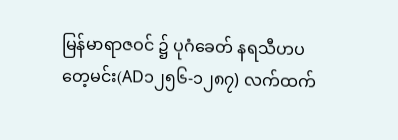မြန်မာရာဇဝင် ၌ ပုဂံခေတ် နရသီဟပတေ့မင်း(AD၁၂၅၆-၁၂၈၇) လက်ထက်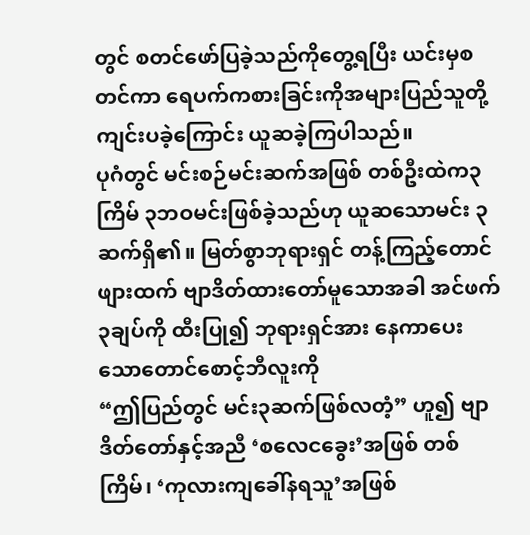တွင် စတင်ဖော်ပြခဲ့သည်ကိုတွေ့ရပြီး ယင်းမှစတင်ကာ ရေပက်ကစားခြင်းကိုအများပြည်သူတို့ ကျင်းပခဲ့ကြောင်း ယူဆခဲ့ကြပါသည်။
ပုဂံတွင် မင်းစဉ်မင်းဆက်အဖြစ် တစ်ဦးထဲက၃ ကြိမ် ၃ဘဝမင်းဖြစ်ခဲ့သည်ဟု ယူဆသောမင်း ၃ဆက်ရှိ၏။ မြတ်စွာဘုရားရှင် တန့်ကြည့်တောင်ဖျားထက် ဗျာဒိတ်ထားတော်မူသောအခါ အင်ဖက်၃ချပ်ကို ထီးပြု၍ ဘုရားရှင်အား နေကာပေးသောတောင်စောင့်ဘီလူးကို
“ဤပြည်တွင် မင်း၃ဆက်ဖြစ်လတံ့” ဟူ၍ ဗျာဒိတ်တော်နှင့်အညီ ‘စလေငခွေး’အဖြစ် တစ်ကြိမ်၊ ‘ကုလားကျခေါ်နရသူ’အဖြစ်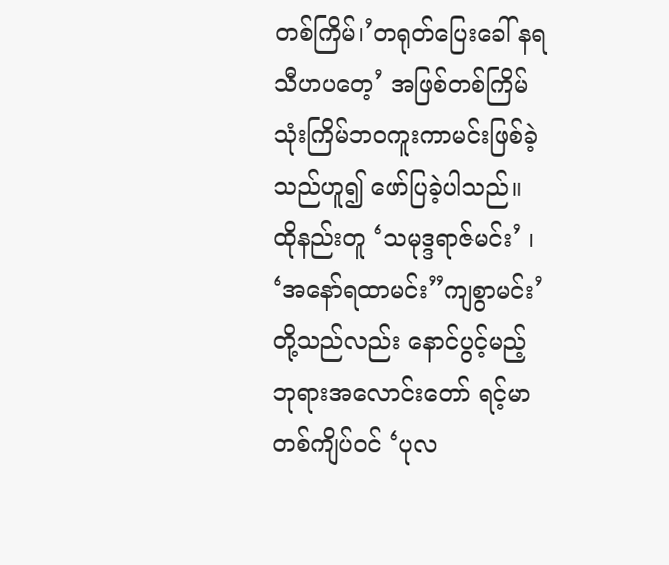တစ်ကြိမ်၊’တရုတ်ပြေးခေါ် နရသီဟပတေ့’ အဖြစ်တစ်ကြိမ် သုံးကြိမ်ဘဝကူးကာမင်းဖြစ်ခဲ့သည်ဟူ၍ ဖော်ပြခဲ့ပါသည်။
ထိုနည်းတူ ‘သမုဒ္ဒရာဇ်မင်း’ ၊ ‘အနော်ရထာမင်း”ကျစွာမင်း’တို့သည်လည်း နောင်ပွင့်မည့်ဘုရားအလောင်းတော် ရင့်မာတစ်ကျိပ်ဝင် ‘ပုလ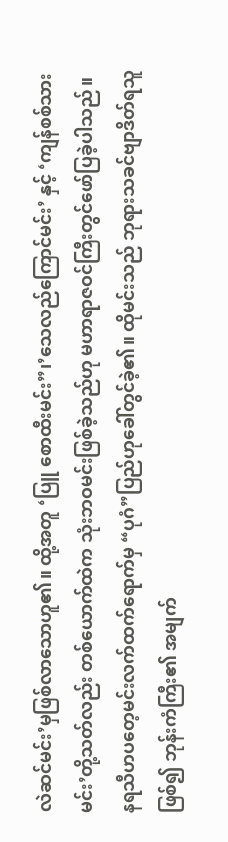လဲဆင်မင်း’မှဖြစ်လာသောဟူ၏။ ထို့အတူ ‘ပြူ စောထီးမင်း”၊’သေလည်ကြောင်မင်း’ နှင့် ‘ကျန်စစ်သားမင်း’တို့သတ်လည်း တစ်ယောက်ထဲက သုံးဘဝမင်းဖြစ်ခဲ့သည်ဟု မဟာရာဇဝင်ကြီးတွင်ဖော်ပြခဲ့ပါသည်။
နရသီဟပတေ့မင်းလက်ထက်ရောက်မှ “ပုဂံ”ပြည်ဟုခေါ်တွင်ခဲ့၏။ ထိုမင်းသည် ဘုရားသခင်ဗျာဒိတ်ရသူဖြစ်၍ ဘုန်းကံကြီး၏ အမျက်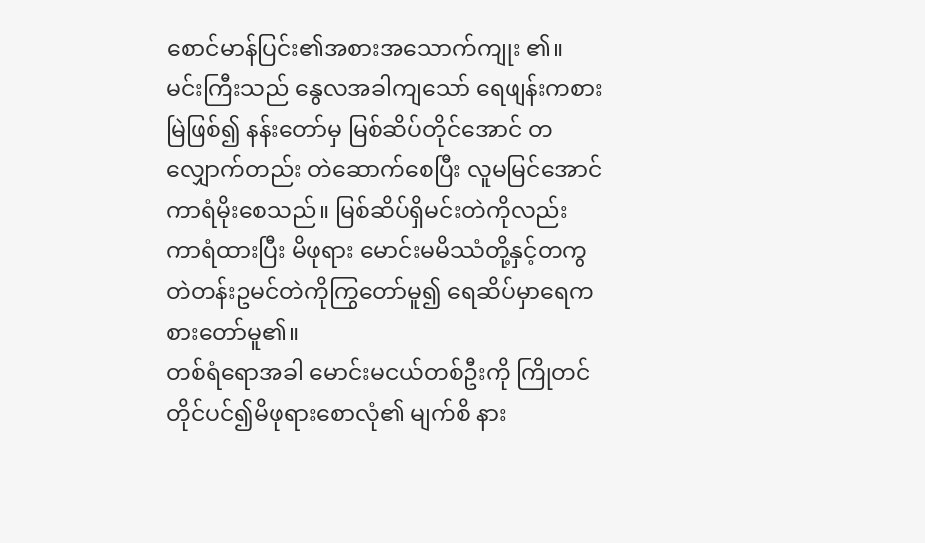စောင်မာန်ပြင်း၏အစားအသောက်ကျုး ၏။
မင်းကြီးသည် နွေလအခါကျသော် ရေဖျန်းကစားမြဲဖြစ်၍ နန်းတော်မှ မြစ်ဆိပ်တိုင်အောင် တလျှောက်တည်း တဲဆောက်စေပြီး လူမမြင်အောင် ကာရံမိုးစေသည်။ မြစ်ဆိပ်ရှိမင်းတဲကိုလည်း ကာရံထားပြီး မိဖုရား မောင်းမမိဿံတို့နှင့်တကွ တဲတန်းဥမင်တဲကိုကြွတော်မူ၍ ရေဆိပ်မှာရေကစားတော်မူ၏။
တစ်ရံရောအခါ မောင်းမငယ်တစ်ဦးကို ကြိုတင်တိုင်ပင်၍မိဖုရားစောလုံ၏ မျက်စိ နား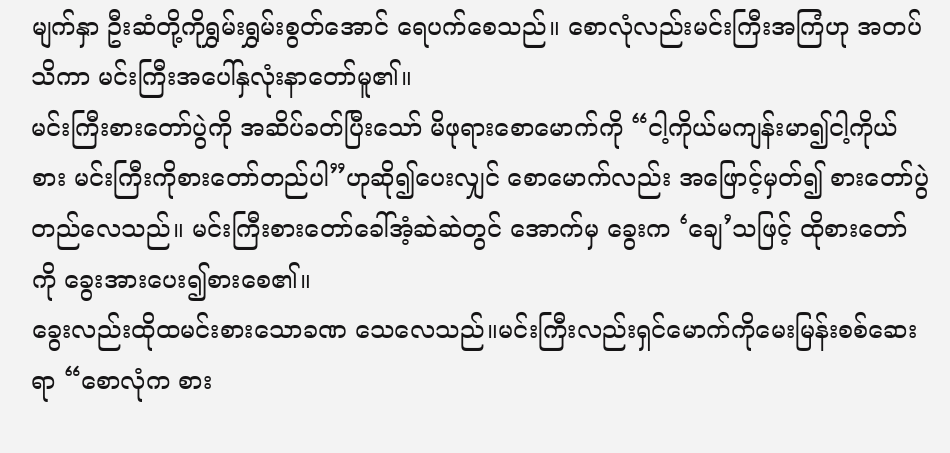မျက်နှာ ဦးဆံတို့ကိုရွှမ်းရွှမ်းစွတ်အောင် ရေပက်စေသည်။ စောလုံလည်းမင်းကြီးအကြံဟု အတပ်သိကာ မင်းကြီးအပေါ်နှလုံးနာတော်မူ၏။
မင်းကြီးစားတော်ပွဲကို အဆိပ်ခတ်ပြီးသော် မိဖုရားစောမောက်ကို “ငါ့ကိုယ်မကျန်းမာ၍ငါ့ကိုယ်စား မင်းကြီးကိုစားတော်တည်ပါ”ဟုဆို၍ပေးလျှင် စောမောက်လည်း အဖြောင့်မှတ်၍ စားတော်ပွဲတည်လေသည်။ မင်းကြီးစားတော်ခေါ်အံ့ဆဲဆဲတွင် အောက်မှ ခွေးက ‘ချေ’သဖြင့် ထိုစားတော်ကို ခွေးအားပေး၍စားစေ၏။
ခွေးလည်းထိုထမင်းစားသောခဏ သေလေသည်။မင်းကြီးလည်းရှင်မောက်ကိုမေးမြန်းစစ်ဆေးရာ “စောလုံက စား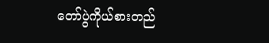တော်ပွဲကိုယ်စားတည်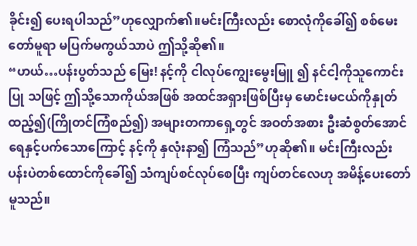ခိုင်း၍ ပေးရပါသည်”ဟုလျှောက်၏။မင်းကြီးလည်း စောလုံကိုခေါ်၍ စစ်မေးတော်မူရာ မပြက်မကွယ်သာပဲ ဤသို့ဆို၏။
“ဟယ်…ပန်းပွတ်သည် မြေး! နင့်ကို ငါလုပ်ကျွေးမွေးမြူ ၍ နင်ငါ့ကိုသူကောင်းပြု သဖြင့် ဤသို့သောကိုယ်အဖြစ် အထင်အရှားဖြစ်ပြီးမှ မောင်းမငယ်ကိုနှုတ်ထည့်၍(ကြိုတင်ကြံစည်၍) အများတကာရှေ့တွင် အဝတ်အစား ဦးဆံစွတ်အောင် ရေနှင့်ပက်သောကြောင့် နင့်ကို နှလုံးနာ၍ ကြံသည်”ဟုဆို၏။ မင်းကြီးလည်း ပန်းပဲတစ်ထောင်ကိုခေါ်၍ သံကျပ်စင်လုပ်စေပြီး ကျပ်တင်လေဟု အမိန့်ပေးတော်မူသည်။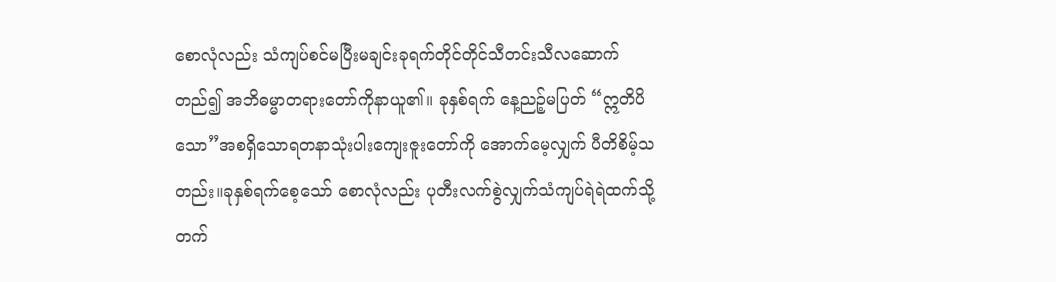စောလုံလည်း သံကျပ်စင်မပြီးမချင်းခုရက်တိုင်တိုင်သီတင်းသီလဆောက်တည်၍ အဘိဓမ္မာတရားတော်ကိုနာယူ၏။ ခုနှစ်ရက် နေ့ညဉ့်မပြတ် “ဣတိပိသော”အစရှိသောရတနာသုံးပါးကျေးဇူးတော်ကို အောက်မေ့လျှက် ပီတိစိမ့်သတည်း။ခုနှစ်ရက်စေ့သော် စောလုံလည်း ပုတီးလက်စွဲလျှက်သံကျပ်ရဲရဲထက်သို့ တက်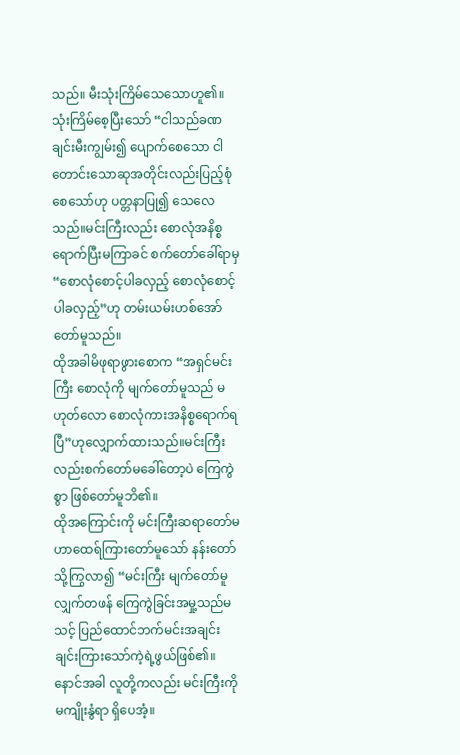သည်။ မီးသုံးကြိမ်သေသောဟူ၏။
သုံးကြိမ်စေ့ပြီးသော် “ငါသည်ခဏချင်းမီးကျွမ်း၍ ပျောက်စေသော ငါတောင်းသောဆုအတိုင်းလည်းပြည့်စုံစေသော်ဟု ပတ္တနာပြု၍ သေလေသည်။မင်းကြီးလည်း စောလုံအနိစ္စရောက်ပြီးမကြာခင် စက်တော်ခေါ်ရာမှ “စောလုံစောင့်ပါခလှည့် စောလုံစောင့်ပါခလှည့်”ဟု တမ်းယမ်းဟစ်အော်တော်မူသည်။
ထိုအခါမိဖုရာဖွားစောက “အရှင်မင်းကြီး စောလုံကို မျက်တော်မူသည် မဟုတ်လော စောလုံကားအနိစ္စရောက်ရပြီ”ဟုလျှောက်ထားသည်။မင်းကြီးလည်းစက်တော်မခေါ်တော့ပဲ ကြေကွဲစွာ ဖြစ်တော်မူဘိ၏။
ထိုအကြောင်းကို မင်းကြီးဆရာတော်မဟာထေရ်ကြားတော်မူသော် နန်းတော်သို့ကြွလာ၍ “မင်းကြီး မျက်တော်မူလျှက်တဖန် ကြေကွဲခြင်းအမှု့သည်မသင့် ပြည်ထောင်ဘက်မင်းအချင်းချင်းကြားသော်ကဲ့ရဲ့ဖွယ်ဖြစ်၏။ နောင်အခါ လူတို့ကလည်း မင်းကြီးကိုမကျိုးနွံရာ ရှိပေအံ့။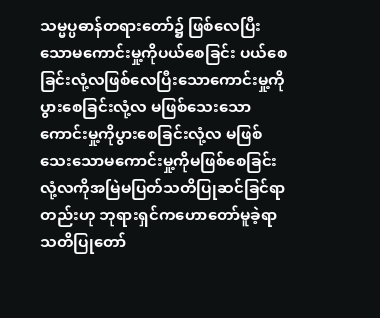သမ္မပ္ပဓာန်တရားတော်၌ ဖြစ်လေပြီးသောမကောင်းမှု့ကိုပယ်စေခြင်း ပယ်စေခြင်းလုံ့လဖြစ်လေပြီးသောကောင်းမှု့ကိုပွားစေခြင်းလုံ့လ မဖြစ်သေးသော ကောင်းမှု့ကိုပွားစေခြင်းလုံ့လ မဖြစ်သေးသောမကောင်းမှု့ကိုမဖြစ်စေခြင်းလုံ့လကိုအမြဲမပြတ်သတိပြုဆင်ခြင်ရာတည်းဟု ဘုရားရှင်ကဟောတော်မူခဲ့ရာ သတိပြုတော်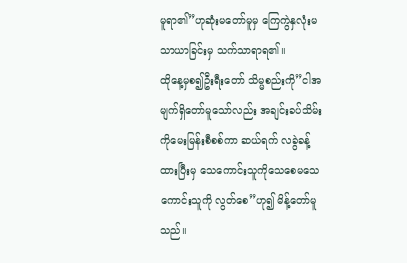မူရာ၏”ဟုဆုံးမတော်မူမှ ကြေကွဲနှလုံးမသာယာခြင်းမှ သက်သာရာရ၏။
ထိုနေ့မှစ၍ဦးရီးတော် သိမ္မစည်းကို”ငါအမျက်ရှိတော်မူသော်လည်း အချင်းခပ်သိမ်းကိုမေးမြန်းစီစစ်ကာ ဆယ်ရက် လခွဲခန့်ထားပြီးမှ သေကောင်းသူကိုသေစေမသေကောင်းသူကို လွတ်စေ”ဟု၍ မိန့်တော်မူသည်။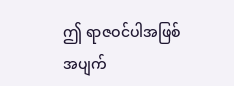ဤ ရာဇဝင်ပါအဖြစ်အပျက်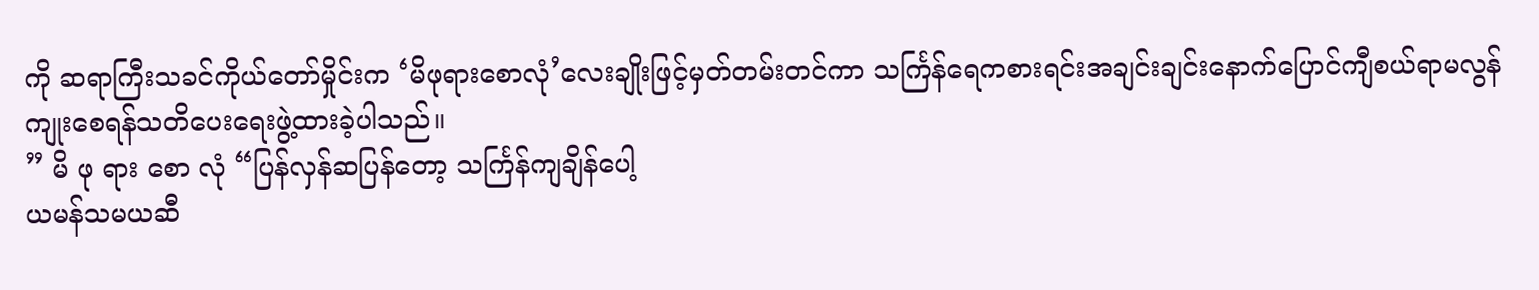ကို ဆရာကြီးသခင်ကိုယ်တော်မှိုင်းက ‘မိဖုရားစောလုံ’လေးချိုးဖြင့်မှတ်တမ်းတင်ကာ သင်္ကြန်ရေကစားရင်းအချင်းချင်းနောက်ပြောင်ကျီစယ်ရာမလွန်ကျုးစေရန်သတိပေးရေးဖွဲ့ထားခဲ့ပါသည်။
” မိ ဖု ရား စော လုံ “ပြန်လှန်ဆပြန်တော့ သင်္ကြန်ကျချိန်ပေါ့
ယမန်သမယဆီ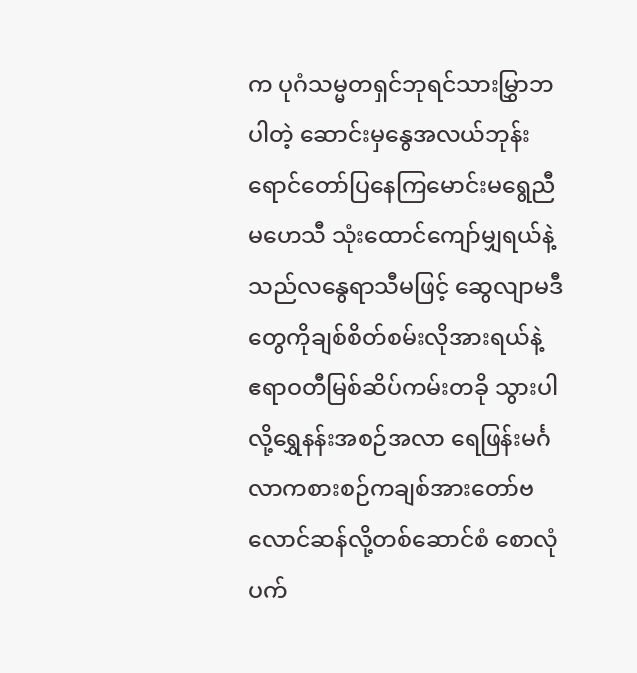က ပုဂံသမ္မတရှင်ဘုရင်သားမြွှာဘပါတဲ့ ဆောင်းမှနွေအလယ်ဘုန်းရောင်တော်ပြနေကြမောင်းမရွေညီ မဟေသီ သုံးထောင်ကျော်မျှရယ်နဲ့သည်လနွေရာသီမဖြင့် ဆွေလျာမဒီတွေကိုချစ်စိတ်စမ်းလိုအားရယ်နဲ့
ဧရာဝတီမြစ်ဆိပ်ကမ်းတခို သွားပါလို့ရွှေနန်းအစဉ်အလာ ရေဖြန်းမင်္ဂလာကစားစဉ်ကချစ်အားတော်ဗလောင်ဆန်လို့တစ်ဆောင်စံ စောလုံပက်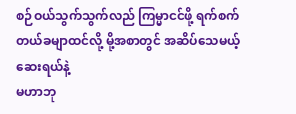စဉ်ဝယ်သွက်သွက်လည် ကြမ္မာငင်ဖို့ ရက်စက်တယ်ခမျာထင်လို့ မို့အစာတွင် အဆိပ်သေမယ့်ဆေးရယ်နဲ့
မဟာဘု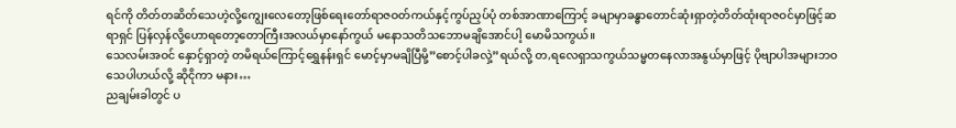ရင်ကို တိတ်တဆိတ်သေဟဲ့လို့ကျွေးလေတော့ဖြစ်ရေးတော်ရာဇဝတ်ကယ်နှင့်ကွပ်ညှပ်ပုံ တစ်အာဏာကြောင့် ခမျာမှာခန္ဓာတောင်ဆုံးရှာတဲ့တိတ်ထုံးရာဇဝင်မှာဖြင့်ဆရာရှင် ပြန်လှန်လို့ဟောရတော့တောကြီးအလယ်မှာနော်ကွယ် မနောသတိသဘောမချိအောင်ပါ့ မောမိသကွယ်။
သေလမ်းအဝင် နှောင့်ရှာတဲ့ တမိရယ်ကြောင့်ရွှေနန်းရှင် မောင့်မှာမချိပြီမို့”စောင့်ပါခလှဲ့”ရယ်လို့ တ,ရလေရှာသကွယ်သမ္မတနေလာအနွယ်မှာဖြင့် ပိုဗျာပါအများဘဝသေပါဟယ်လို့ ဆိုငိုကာ မနား…
ညချမ်းခါတွင် ပ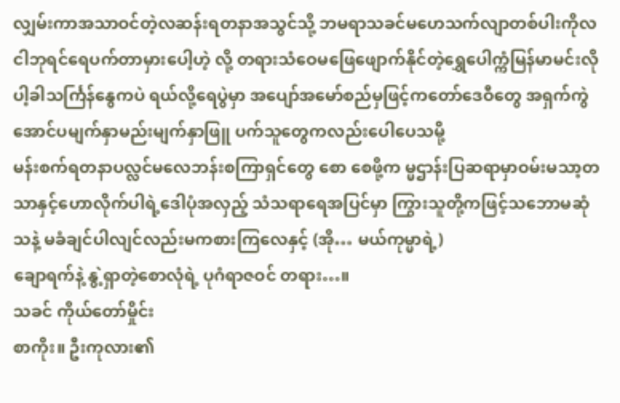လျှမ်းကာအသာဝင်တဲ့လဆန်းရတနာအသွင်သို့ ဘမရာသခင်မဟေသက်လျာတစ်ပါးကိုလ ငါဘုရင်ရေပက်တာမှားပေါ့ဟဲ့ လို့ တရားသံဝေမဖြေဖျောက်နိုင်တဲ့ရွှေပေါက္ကံမြန်မာမင်းလိုပါ့ခါသင်္ကြန်နွေကပဲ ရယ်လို့ရေပွဲမှာ အပျော်အမော်စည်မှဖြင့်ကတော်ဒေဝီတွေ အရှက်ကွဲအောင်ပမျက်နှာမည်းမျက်နှာဖြူ ပက်သူတွေကလည်းပေါပေသမို့
မန်းစက်ရတနာပလ္လင်မလေဘန်းစကြာရှင်တွေ စော စေဖို့က မ္မဌာန်းပြဆရာမှာဝမ်းမသာ့တသာနှင့်ဟောလိုက်ပါရဲ့ဒေါပုံအလှည့် သံသရာရေအပြင်မှာ ကြွားသူတို့ကဖြင့်သဘောမဆုံသနဲ့ မခံချင်ပါလျင်လည်းမကစားကြလေနှင့် (အို… မယ်ကုမ္မာရဲ့)
ချောရက်နဲ့ နွဲ့ရှာတဲ့စောလုံရဲ့ ပုဂံရာဇဝင် တရား…။
သခင် ကိုယ်တော်မှိုင်း
စာကိုး။ ဦးကုလား၏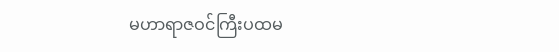မဟာရာဇဝင်ကြီးပထမ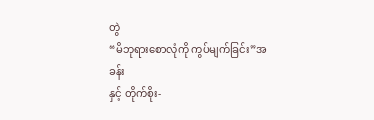တွဲ
“မိဘုရားစောလုံကို ကွပ်မျက်ခြင်း”အခန်း
နှင့် တိုက်စိုး-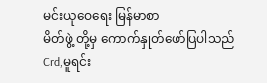မင်းယုဝေရေး မြန်မာစာ
မိတ်ဖွဲ့ တို့မှ ကောက်နှုတ်ဖော်ပြပါသည်
Crd,မူရင်း